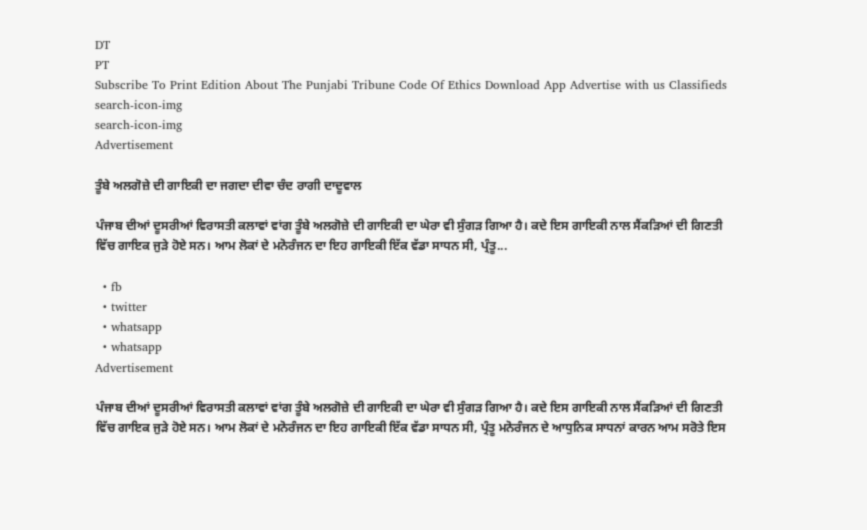DT
PT
Subscribe To Print Edition About The Punjabi Tribune Code Of Ethics Download App Advertise with us Classifieds
search-icon-img
search-icon-img
Advertisement

ਤੂੰਬੇ ਅਲਗੋਜ਼ੇ ਦੀ ਗਾਇਕੀ ਦਾ ਜਗਦਾ ਦੀਵਾ ਚੰਦ ਰਾਗੀ ਦਾਦੂਵਾਲ

ਪੰਜਾਬ ਦੀਆਂ ਦੂਸਰੀਆਂ ਵਿਰਾਸਤੀ ਕਲਾਵਾਂ ਵਾਂਗ ਤੂੰਬੇ ਅਲਗੋਜ਼ੇ ਦੀ ਗਾਇਕੀ ਦਾ ਘੇਰਾ ਵੀ ਸੁੰਗੜ ਗਿਆ ਹੈ। ਕਦੇ ਇਸ ਗਾਇਕੀ ਨਾਲ ਸੈਂਕੜਿਆਂ ਦੀ ਗਿਣਤੀ ਵਿੱਚ ਗਾਇਕ ਜੁੜੇ ਹੋਏ ਸਨ। ਆਮ ਲੋਕਾਂ ਦੇ ਮਨੋਰੰਜਨ ਦਾ ਇਹ ਗਾਇਕੀ ਇੱਕ ਵੱਡਾ ਸਾਧਨ ਸੀ, ਪ੍ਰੰਤੂ...

  • fb
  • twitter
  • whatsapp
  • whatsapp
Advertisement

ਪੰਜਾਬ ਦੀਆਂ ਦੂਸਰੀਆਂ ਵਿਰਾਸਤੀ ਕਲਾਵਾਂ ਵਾਂਗ ਤੂੰਬੇ ਅਲਗੋਜ਼ੇ ਦੀ ਗਾਇਕੀ ਦਾ ਘੇਰਾ ਵੀ ਸੁੰਗੜ ਗਿਆ ਹੈ। ਕਦੇ ਇਸ ਗਾਇਕੀ ਨਾਲ ਸੈਂਕੜਿਆਂ ਦੀ ਗਿਣਤੀ ਵਿੱਚ ਗਾਇਕ ਜੁੜੇ ਹੋਏ ਸਨ। ਆਮ ਲੋਕਾਂ ਦੇ ਮਨੋਰੰਜਨ ਦਾ ਇਹ ਗਾਇਕੀ ਇੱਕ ਵੱਡਾ ਸਾਧਨ ਸੀ, ਪ੍ਰੰਤੂ ਮਨੋਰੰਜਨ ਦੇ ਆਧੁਨਿਕ ਸਾਧਨਾਂ ਕਾਰਨ ਆਮ ਸਰੋਤੇ ਇਸ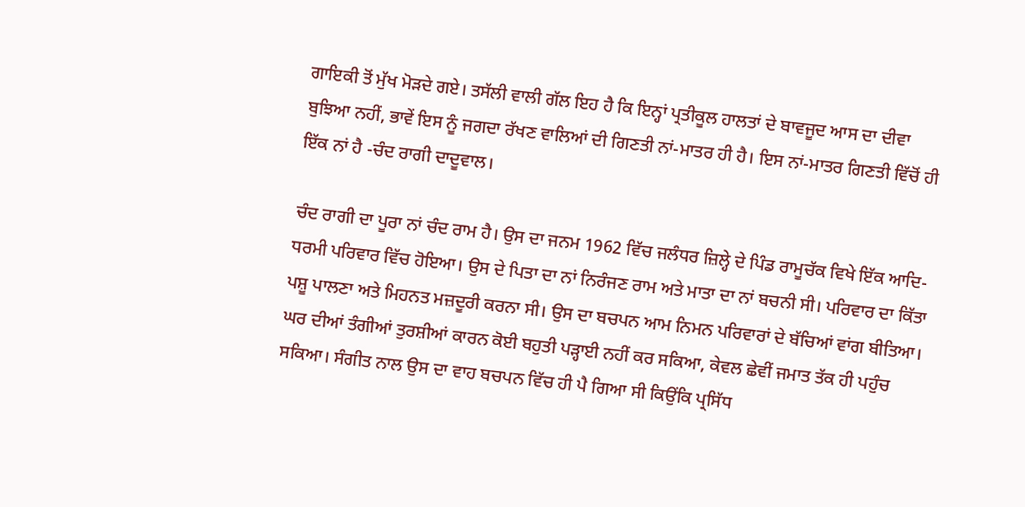ਗਾਇਕੀ ਤੋਂ ਮੁੱਖ ਮੋੜਦੇ ਗਏ। ਤਸੱਲੀ ਵਾਲੀ ਗੱਲ ਇਹ ਹੈ ਕਿ ਇਨ੍ਹਾਂ ਪ੍ਰਤੀਕੂਲ ਹਾਲਤਾਂ ਦੇ ਬਾਵਜੂਦ ਆਸ ਦਾ ਦੀਵਾ ਬੁਝਿਆ ਨਹੀਂ, ਭਾਵੇਂ ਇਸ ਨੂੰ ਜਗਦਾ ਰੱਖਣ ਵਾਲਿਆਂ ਦੀ ਗਿਣਤੀ ਨਾਂ-ਮਾਤਰ ਹੀ ਹੈ। ਇਸ ਨਾਂ-ਮਾਤਰ ਗਿਣਤੀ ਵਿੱਚੋਂ ਹੀ ਇੱਕ ਨਾਂ ਹੈ -ਚੰਦ ਰਾਗੀ ਦਾਦੂਵਾਲ।

ਚੰਦ ਰਾਗੀ ਦਾ ਪੂਰਾ ਨਾਂ ਚੰਦ ਰਾਮ ਹੈ। ਉਸ ਦਾ ਜਨਮ 1962 ਵਿੱਚ ਜਲੰਧਰ ਜ਼ਿਲ੍ਹੇ ਦੇ ਪਿੰਡ ਰਾਮੂਚੱਕ ਵਿਖੇ ਇੱਕ ਆਦਿ-ਧਰਮੀ ਪਰਿਵਾਰ ਵਿੱਚ ਹੋਇਆ। ਉਸ ਦੇ ਪਿਤਾ ਦਾ ਨਾਂ ਨਿਰੰਜਣ ਰਾਮ ਅਤੇ ਮਾਤਾ ਦਾ ਨਾਂ ਬਚਨੀ ਸੀ। ਪਰਿਵਾਰ ਦਾ ਕਿੱਤਾ ਪਸ਼ੂ ਪਾਲਣਾ ਅਤੇ ਮਿਹਨਤ ਮਜ਼ਦੂਰੀ ਕਰਨਾ ਸੀ। ਉਸ ਦਾ ਬਚਪਨ ਆਮ ਨਿਮਨ ਪਰਿਵਾਰਾਂ ਦੇ ਬੱਚਿਆਂ ਵਾਂਗ ਬੀਤਿਆ। ਘਰ ਦੀਆਂ ਤੰਗੀਆਂ ਤੁਰਸ਼ੀਆਂ ਕਾਰਨ ਕੋਈ ਬਹੁਤੀ ਪੜ੍ਹਾਈ ਨਹੀਂ ਕਰ ਸਕਿਆ, ਕੇਵਲ ਛੇਵੀਂ ਜਮਾਤ ਤੱਕ ਹੀ ਪਹੁੰਚ ਸਕਿਆ। ਸੰਗੀਤ ਨਾਲ ਉਸ ਦਾ ਵਾਹ ਬਚਪਨ ਵਿੱਚ ਹੀ ਪੈ ਗਿਆ ਸੀ ਕਿਉਂਕਿ ਪ੍ਰਸਿੱਧ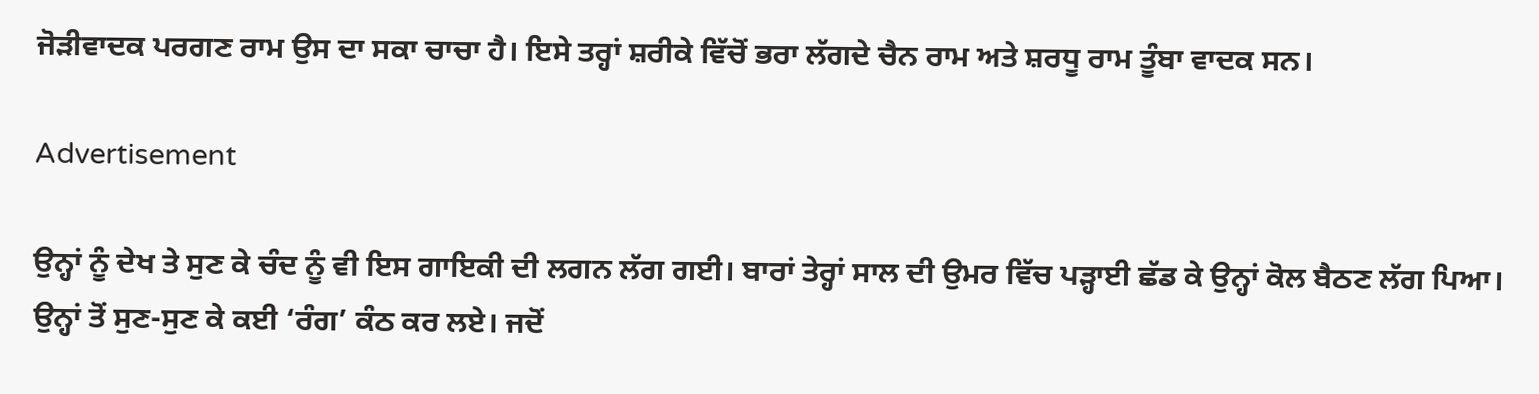ਜੋੜੀਵਾਦਕ ਪਰਗਣ ਰਾਮ ਉਸ ਦਾ ਸਕਾ ਚਾਚਾ ਹੈ। ਇਸੇ ਤਰ੍ਹਾਂ ਸ਼ਰੀਕੇ ਵਿੱਚੋਂ ਭਰਾ ਲੱਗਦੇ ਚੈਨ ਰਾਮ ਅਤੇ ਸ਼ਰਧੂ ਰਾਮ ਤੂੰਬਾ ਵਾਦਕ ਸਨ।

Advertisement

ਉਨ੍ਹਾਂ ਨੂੰ ਦੇਖ ਤੇ ਸੁਣ ਕੇ ਚੰਦ ਨੂੰ ਵੀ ਇਸ ਗਾਇਕੀ ਦੀ ਲਗਨ ਲੱਗ ਗਈ। ਬਾਰਾਂ ਤੇਰ੍ਹਾਂ ਸਾਲ ਦੀ ਉਮਰ ਵਿੱਚ ਪੜ੍ਹਾਈ ਛੱਡ ਕੇ ਉਨ੍ਹਾਂ ਕੋਲ ਬੈਠਣ ਲੱਗ ਪਿਆ। ਉਨ੍ਹਾਂ ਤੋਂ ਸੁਣ-ਸੁਣ ਕੇ ਕਈ ‘ਰੰਗ’ ਕੰਠ ਕਰ ਲਏ। ਜਦੋਂ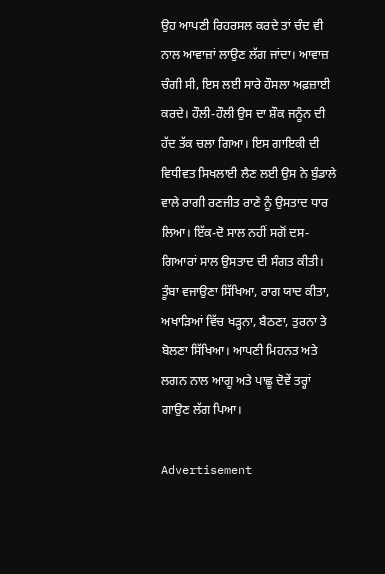ਉਹ ਆਪਣੀ ਰਿਹਰਸਲ ਕਰਦੇ ਤਾਂ ਚੰਦ ਵੀ ਨਾਲ ਆਵਾਜ਼ਾਂ ਲਾਉਣ ਲੱਗ ਜਾਂਦਾ। ਆਵਾਜ਼ ਚੰਗੀ ਸੀ, ਇਸ ਲਈ ਸਾਰੇ ਹੌਸਲਾ ਅਫ਼ਜ਼ਾਈ ਕਰਦੇ। ਹੌਲੀ-ਹੌਲੀ ਉਸ ਦਾ ਸ਼ੌਕ ਜਨੂੰਨ ਦੀ ਹੱਦ ਤੱਕ ਚਲਾ ਗਿਆ। ਇਸ ਗਾਇਕੀ ਦੀ ਵਿਧੀਵਤ ਸਿਖਲਾਈ ਲੈਣ ਲਈ ਉਸ ਨੇ ਬੁੰਡਾਲੇ ਵਾਲੇ ਰਾਗੀ ਰਣਜੀਤ ਰਾਣੇ ਨੂੰ ਉਸਤਾਦ ਧਾਰ ਲਿਆ। ਇੱਕ-ਦੋ ਸਾਲ ਨਹੀਂ ਸਗੋਂ ਦਸ-ਗਿਆਰਾਂ ਸਾਲ ਉਸਤਾਦ ਦੀ ਸੰਗਤ ਕੀਤੀ। ਤੂੰਬਾ ਵਜਾਉਣਾ ਸਿੱਖਿਆ, ਰਾਗ ਯਾਦ ਕੀਤਾ, ਅਖਾੜਿਆਂ ਵਿੱਚ ਖੜ੍ਹਨਾ, ਬੈਠਣਾ, ਤੁਰਨਾ ਤੇ ਬੋਲਣਾ ਸਿੱਖਿਆ। ਆਪਣੀ ਮਿਹਨਤ ਅਤੇ ਲਗਨ ਨਾਲ ਆਗੂ ਅਤੇ ਪਾਛੂ ਦੋਵੇਂ ਤਰ੍ਹਾਂ ਗਾਉਣ ਲੱਗ ਪਿਆ।

Advertisement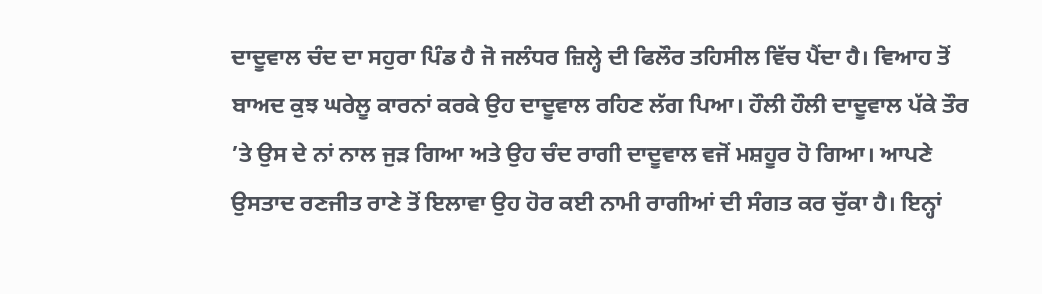ਦਾਦੂਵਾਲ ਚੰਦ ਦਾ ਸਹੁਰਾ ਪਿੰਡ ਹੈ ਜੋ ਜਲੰਧਰ ਜ਼ਿਲ੍ਹੇ ਦੀ ਫਿਲੌਰ ਤਹਿਸੀਲ ਵਿੱਚ ਪੈਂਦਾ ਹੈ। ਵਿਆਹ ਤੋਂ ਬਾਅਦ ਕੁਝ ਘਰੇਲੂ ਕਾਰਨਾਂ ਕਰਕੇ ਉਹ ਦਾਦੂਵਾਲ ਰਹਿਣ ਲੱਗ ਪਿਆ। ਹੌਲੀ ਹੌਲੀ ਦਾਦੂਵਾਲ ਪੱਕੇ ਤੌਰ ’ਤੇ ਉਸ ਦੇ ਨਾਂ ਨਾਲ ਜੁੜ ਗਿਆ ਅਤੇ ਉਹ ਚੰਦ ਰਾਗੀ ਦਾਦੂਵਾਲ ਵਜੋਂ ਮਸ਼ਹੂਰ ਹੋ ਗਿਆ। ਆਪਣੇ ਉਸਤਾਦ ਰਣਜੀਤ ਰਾਣੇ ਤੋਂ ਇਲਾਵਾ ਉਹ ਹੋਰ ਕਈ ਨਾਮੀ ਰਾਗੀਆਂ ਦੀ ਸੰਗਤ ਕਰ ਚੁੱਕਾ ਹੈ। ਇਨ੍ਹਾਂ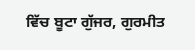ਵਿੱਚ ਬੂਟਾ ਗੁੱਜਰ, ਗੁਰਮੀਤ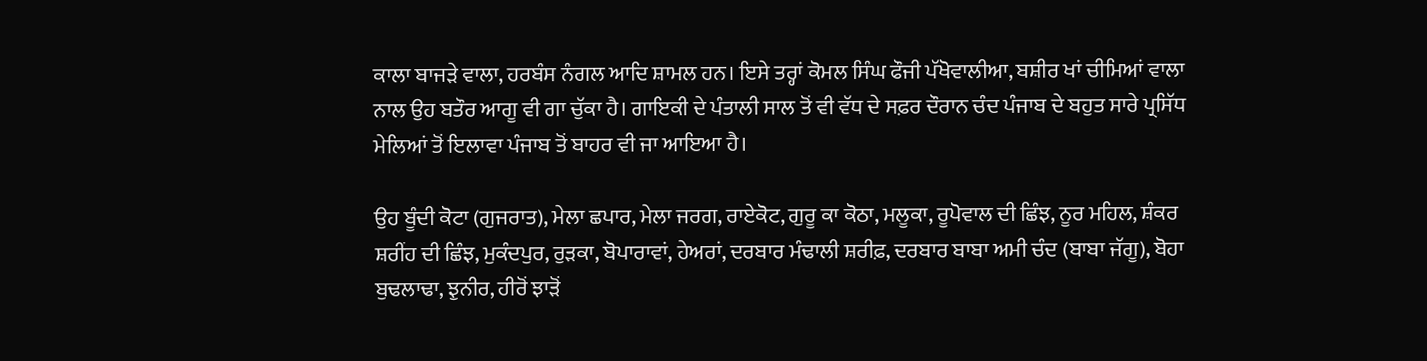ਕਾਲਾ ਬਾਜੜੇ ਵਾਲਾ, ਹਰਬੰਸ ਨੰਗਲ ਆਦਿ ਸ਼ਾਮਲ ਹਨ। ਇਸੇ ਤਰ੍ਹਾਂ ਕੋਮਲ ਸਿੰਘ ਫੌਜੀ ਪੱਖੋਵਾਲੀਆ, ਬਸ਼ੀਰ ਖਾਂ ਚੀਮਿਆਂ ਵਾਲਾ ਨਾਲ ਉਹ ਬਤੌਰ ਆਗੂ ਵੀ ਗਾ ਚੁੱਕਾ ਹੈ। ਗਾਇਕੀ ਦੇ ਪੰਤਾਲੀ ਸਾਲ ਤੋਂ ਵੀ ਵੱਧ ਦੇ ਸਫ਼ਰ ਦੌਰਾਨ ਚੰਦ ਪੰਜਾਬ ਦੇ ਬਹੁਤ ਸਾਰੇ ਪ੍ਰਸਿੱਧ ਮੇਲਿਆਂ ਤੋਂ ਇਲਾਵਾ ਪੰਜਾਬ ਤੋਂ ਬਾਹਰ ਵੀ ਜਾ ਆਇਆ ਹੈ।

ਉਹ ਬੂੰਦੀ ਕੋਟਾ (ਗੁਜਰਾਤ), ਮੇਲਾ ਛਪਾਰ, ਮੇਲਾ ਜਰਗ, ਰਾਏਕੋਟ, ਗੁਰੂ ਕਾ ਕੋਠਾ, ਮਲੂਕਾ, ਰੂਪੋਵਾਲ ਦੀ ਛਿੰਝ, ਨੂਰ ਮਹਿਲ, ਸ਼ੰਕਰ ਸ਼ਰੀਂਹ ਦੀ ਛਿੰਝ, ਮੁਕੰਦਪੁਰ, ਰੁੜਕਾ, ਬੋਪਾਰਾਵਾਂ, ਹੇਅਰਾਂ, ਦਰਬਾਰ ਮੰਢਾਲੀ ਸ਼ਰੀਫ਼, ਦਰਬਾਰ ਬਾਬਾ ਅਮੀ ਚੰਦ (ਬਾਬਾ ਜੱਗੂ), ਬੋਹਾ ਬੁਢਲਾਢਾ, ਝੁਨੀਰ, ਹੀਰੋਂ ਝਾੜੋਂ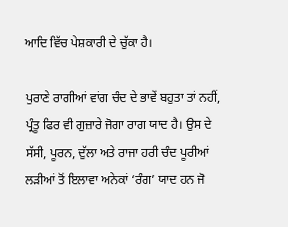ਆਦਿ ਵਿੱਚ ਪੇਸ਼ਕਾਰੀ ਦੇ ਚੁੱਕਾ ਹੈ।

ਪੁਰਾਣੇ ਰਾਗੀਆਂ ਵਾਂਗ ਚੰਦ ਦੇ ਭਾਵੇਂ ਬਹੁਤਾ ਤਾਂ ਨਹੀਂ, ਪ੍ਰੰਤੂ ਫਿਰ ਵੀ ਗੁਜ਼ਾਰੇ ਜੋਗਾ ਰਾਗ ਯਾਦ ਹੈ। ਉਸ ਦੇ ਸੱਸੀ, ਪੂਰਨ, ਦੁੱਲਾ ਅਤੇ ਰਾਜਾ ਹਰੀ ਚੰਦ ਪੂਰੀਆਂ ਲੜੀਆਂ ਤੋਂ ਇਲਾਵਾ ਅਨੇਕਾਂ ‘ਰੰਗ’ ਯਾਦ ਹਨ ਜੋ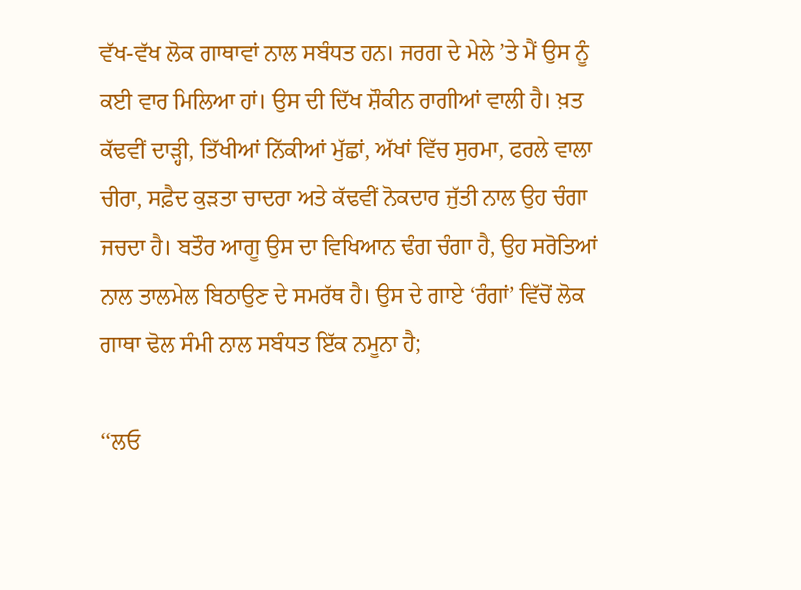ਵੱਖ-ਵੱਖ ਲੋਕ ਗਾਥਾਵਾਂ ਨਾਲ ਸਬੰਧਤ ਹਨ। ਜਰਗ ਦੇ ਮੇਲੇ ’ਤੇ ਮੈਂ ਉਸ ਨੂੰ ਕਈ ਵਾਰ ਮਿਲਿਆ ਹਾਂ। ਉਸ ਦੀ ਦਿੱਖ ਸ਼ੌਕੀਨ ਰਾਗੀਆਂ ਵਾਲੀ ਹੈ। ਖ਼ਤ ਕੱਢਵੀਂ ਦਾੜ੍ਹੀ, ਤਿੱਖੀਆਂ ਨਿੱਕੀਆਂ ਮੁੱਛਾਂ, ਅੱਖਾਂ ਵਿੱਚ ਸੁਰਮਾ, ਫਰਲੇ ਵਾਲਾ ਚੀਰਾ, ਸਫ਼ੈਦ ਕੁੜਤਾ ਚਾਦਰਾ ਅਤੇ ਕੱਢਵੀਂ ਨੋਕਦਾਰ ਜੁੱਤੀ ਨਾਲ ਉਹ ਚੰਗਾ ਜਚਦਾ ਹੈ। ਬਤੌਰ ਆਗੂ ਉਸ ਦਾ ਵਿਖਿਆਨ ਢੰਗ ਚੰਗਾ ਹੈ, ਉਹ ਸਰੋਤਿਆਂ ਨਾਲ ਤਾਲਮੇਲ ਬਿਠਾਉਣ ਦੇ ਸਮਰੱਥ ਹੈ। ਉਸ ਦੇ ਗਾਏ ‘ਰੰਗਾਂ’ ਵਿੱਚੋਂ ਲੋਕ ਗਾਥਾ ਢੋਲ ਸੰਮੀ ਨਾਲ ਸਬੰਧਤ ਇੱਕ ਨਮੂਨਾ ਹੈ;

‘‘ਲਓ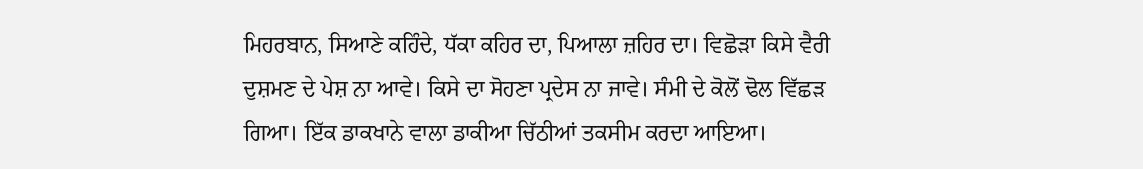ਮਿਹਰਬਾਨ, ਸਿਆਣੇ ਕਹਿੰਦੇ, ਧੱਕਾ ਕਹਿਰ ਦਾ, ਪਿਆਲਾ ਜ਼ਹਿਰ ਦਾ। ਵਿਛੋੜਾ ਕਿਸੇ ਵੈਰੀ ਦੁਸ਼ਮਣ ਦੇ ਪੇਸ਼ ਨਾ ਆਵੇ। ਕਿਸੇ ਦਾ ਸੋਹਣਾ ਪ੍ਰਦੇਸ ਨਾ ਜਾਵੇ। ਸੰਮੀ ਦੇ ਕੋਲੋਂ ਢੋਲ ਵਿੱਛੜ ਗਿਆ। ਇੱਕ ਡਾਕਖਾਨੇ ਵਾਲਾ ਡਾਕੀਆ ਚਿੱਠੀਆਂ ਤਕਸੀਮ ਕਰਦਾ ਆਇਆ।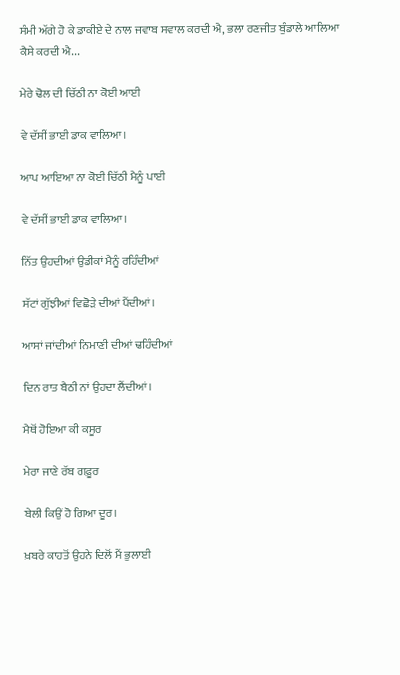ਸੰਮੀ ਅੱਗੇ ਹੋ ਕੇ ਡਾਕੀਏ ਦੇ ਨਾਲ ਜਵਾਬ ਸਵਾਲ ਕਰਦੀ ਐ, ਭਲਾ ਰਣਜੀਤ ਬੁੰਡਾਲੇ ਆਲਿਆ ਕੈਸੇ ਕਰਦੀ ਐ...

ਮੇਰੇ ਢੋਲ ਦੀ ਚਿੱਠੀ ਨਾ ਕੋਈ ਆਈ

ਵੇ ਦੱਸੀਂ ਭਾਈ ਡਾਕ ਵਾਲਿਆ।

ਆਪ ਆਇਆ ਨਾ ਕੋਈ ਚਿੱਠੀ ਮੈਨੂੰ ਪਾਈ

ਵੇ ਦੱਸੀਂ ਭਾਈ ਡਾਕ ਵਾਲਿਆ।

ਨਿੱਤ ਉਹਦੀਆਂ ਉਡੀਕਾਂ ਮੈਨੂੰ ਰਹਿੰਦੀਆਂ

ਸੱਟਾਂ ਗੁੱਝੀਆਂ ਵਿਛੋੜੇ ਦੀਆਂ ਪੈਂਦੀਆਂ।

ਆਸਾਂ ਜਾਂਦੀਆਂ ਨਿਮਾਣੀ ਦੀਆਂ ਢਹਿੰਦੀਆਂ

ਦਿਨ ਰਾਤ ਬੈਠੀ ਨਾਂ ਉਹਦਾ ਲੈਂਦੀਆਂ।

ਮੈਥੋਂ ਹੋਇਆ ਕੀ ਕਸੂਰ

ਮੇਰਾ ਜਾਣੇ ਰੱਬ ਗਫ਼ੂਰ

ਬੇਲੀ ਕਿਉਂ ਹੋ ਗਿਆ ਦੂਰ।

ਖ਼ਬਰੇ ਕਾਹਤੋਂ ਉਹਨੇ ਦਿਲੋਂ ਮੈਂ ਭੁਲਾਈ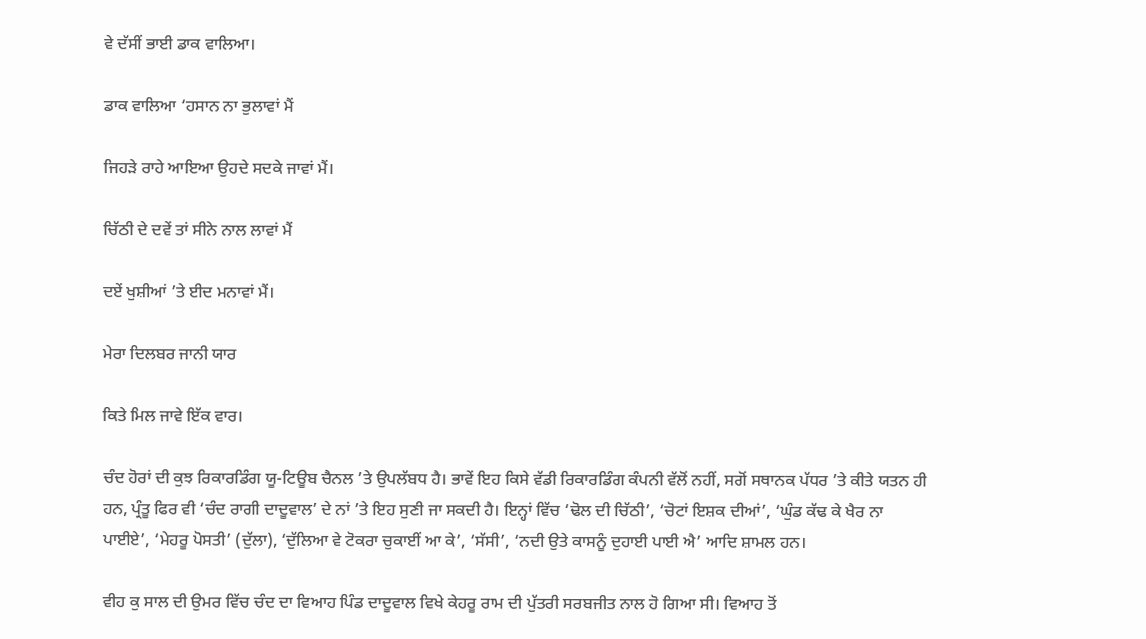ਵੇ ਦੱਸੀਂ ਭਾਈ ਡਾਕ ਵਾਲਿਆ।

ਡਾਕ ਵਾਲਿਆ ‘ਹਸਾਨ ਨਾ ਭੁਲਾਵਾਂ ਮੈਂ

ਜਿਹੜੇ ਰਾਹੇ ਆਇਆ ਉਹਦੇ ਸਦਕੇ ਜਾਵਾਂ ਮੈਂ।

ਚਿੱਠੀ ਦੇ ਦਵੇਂ ਤਾਂ ਸੀਨੇ ਨਾਲ ਲਾਵਾਂ ਮੈਂ

ਦਏਂ ਖੁਸ਼ੀਆਂ ’ਤੇ ਈਦ ਮਨਾਵਾਂ ਮੈਂ।

ਮੇਰਾ ਦਿਲਬਰ ਜਾਨੀ ਯਾਰ

ਕਿਤੇ ਮਿਲ ਜਾਵੇ ਇੱਕ ਵਾਰ।

ਚੰਦ ਹੋਰਾਂ ਦੀ ਕੁਝ ਰਿਕਾਰਡਿੰਗ ਯੂ-ਟਿਊਬ ਚੈਨਲ ’ਤੇ ਉਪਲੱਬਧ ਹੈ। ਭਾਵੇਂ ਇਹ ਕਿਸੇ ਵੱਡੀ ਰਿਕਾਰਡਿੰਗ ਕੰਪਨੀ ਵੱਲੋਂ ਨਹੀਂ, ਸਗੋਂ ਸਥਾਨਕ ਪੱਧਰ ’ਤੇ ਕੀਤੇ ਯਤਨ ਹੀ ਹਨ, ਪ੍ਰੰਤੂ ਫਿਰ ਵੀ ‘ਚੰਦ ਰਾਗੀ ਦਾਦੂਵਾਲ’ ਦੇ ਨਾਂ ’ਤੇ ਇਹ ਸੁਣੀ ਜਾ ਸਕਦੀ ਹੈ। ਇਨ੍ਹਾਂ ਵਿੱਚ ‘ਢੋਲ ਦੀ ਚਿੱਠੀ’, ‘ਚੋਟਾਂ ਇਸ਼ਕ ਦੀਆਂ’, ‘ਘੁੰਡ ਕੱਢ ਕੇ ਖੈਰ ਨਾ ਪਾਈਏ’, ‘ਮੇਹਰੂ ਪੋਸਤੀ’ (ਦੁੱਲਾ), ‘ਦੁੱਲਿਆ ਵੇ ਟੋਕਰਾ ਚੁਕਾਈਂ ਆ ਕੇ’, ‘ਸੱਸੀ’, ‘ਨਦੀ ਉਤੇ ਕਾਸਨੂੰ ਦੁਹਾਈ ਪਾਈ ਐ’ ਆਦਿ ਸ਼ਾਮਲ ਹਨ।

ਵੀਹ ਕੁ ਸਾਲ ਦੀ ਉਮਰ ਵਿੱਚ ਚੰਦ ਦਾ ਵਿਆਹ ਪਿੰਡ ਦਾਦੂਵਾਲ ਵਿਖੇ ਕੇਹਰੂ ਰਾਮ ਦੀ ਪੁੱਤਰੀ ਸਰਬਜੀਤ ਨਾਲ ਹੋ ਗਿਆ ਸੀ। ਵਿਆਹ ਤੋਂ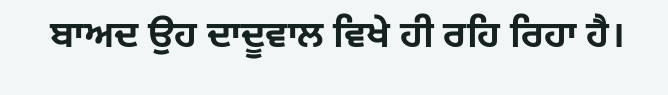ਬਾਅਦ ਉਹ ਦਾਦੂਵਾਲ ਵਿਖੇ ਹੀ ਰਹਿ ਰਿਹਾ ਹੈ।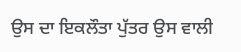ਉਸ ਦਾ ਇਕਲੌਤਾ ਪੁੱਤਰ ਉਸ ਵਾਲੀ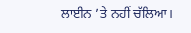ਲਾਈਨ ’ਤੇ ਨਹੀਂ ਚੱਲਿਆ।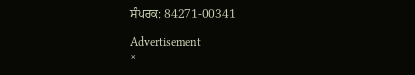ਸੰਪਰਕ: 84271-00341

Advertisement
×